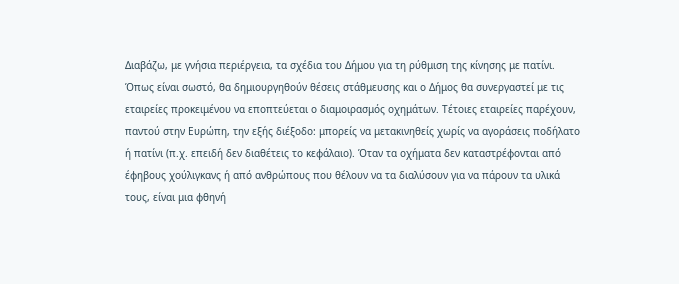Διαβάζω, με γνήσια περιέργεια, τα σχέδια του Δήμου για τη ρύθμιση της κίνησης με πατίνι. Όπως είναι σωστό, θα δημιουργηθούν θέσεις στάθμευσης και ο Δήμος θα συνεργαστεί με τις εταιρείες προκειμένου να εποπτεύεται ο διαμοιρασμός οχημάτων. Τέτοιες εταιρείες παρέχουν, παντού στην Ευρώπη, την εξής διέξοδο: μπορείς να μετακινηθείς χωρίς να αγοράσεις ποδήλατο ή πατίνι (π.χ. επειδή δεν διαθέτεις το κεφάλαιο). Όταν τα οχήματα δεν καταστρέφονται από έφηβους χούλιγκανς ή από ανθρώπους που θέλουν να τα διαλύσουν για να πάρουν τα υλικά τους, είναι μια φθηνή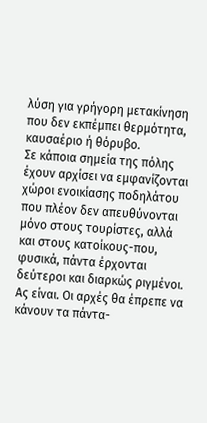λύση για γρήγορη μετακίνηση που δεν εκπέμπει θερμότητα, καυσαέριο ή θόρυβο.
Σε κάποια σημεία της πόλης έχουν αρχίσει να εμφανίζονται χώροι ενοικίασης ποδηλάτου που πλέον δεν απευθύνονται μόνο στους τουρίστες, αλλά και στους κατοίκους-που, φυσικά, πάντα έρχονται δεύτεροι και διαρκώς ριγμένοι. Ας είναι. Οι αρχές θα έπρεπε να κάνουν τα πάντα-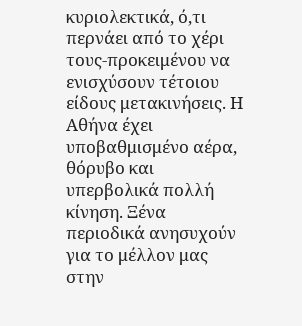κυριολεκτικά, ό,τι περνάει από το χέρι τους-προκειμένου να ενισχύσουν τέτοιου είδους μετακινήσεις. Η Αθήνα έχει υποβαθμισμένο αέρα, θόρυβο και υπερβολικά πολλή κίνηση. Ξένα περιοδικά ανησυχούν για το μέλλον μας στην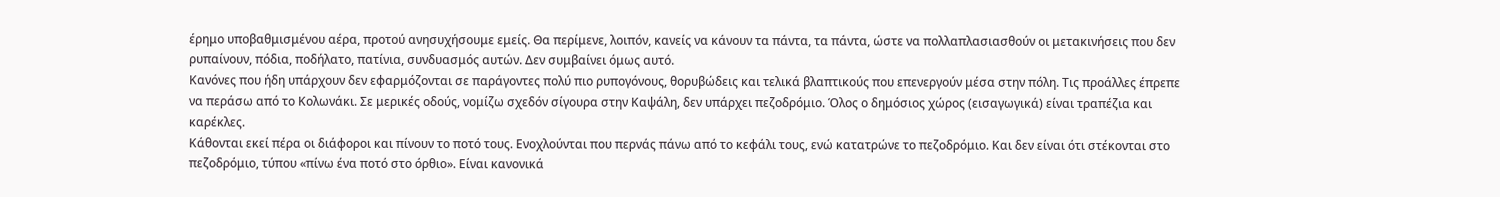έρημο υποβαθμισμένου αέρα, προτού ανησυχήσουμε εμείς. Θα περίμενε, λοιπόν, κανείς να κάνουν τα πάντα, τα πάντα, ώστε να πολλαπλασιασθούν οι μετακινήσεις που δεν ρυπαίνουν, πόδια, ποδήλατο, πατίνια, συνδυασμός αυτών. Δεν συμβαίνει όμως αυτό.
Κανόνες που ήδη υπάρχουν δεν εφαρμόζονται σε παράγοντες πολύ πιο ρυπογόνους, θορυβώδεις και τελικά βλαπτικούς που επενεργούν μέσα στην πόλη. Τις προάλλες έπρεπε να περάσω από το Κολωνάκι. Σε μερικές οδούς, νομίζω σχεδόν σίγουρα στην Καψάλη, δεν υπάρχει πεζοδρόμιο. Όλος ο δημόσιος χώρος (εισαγωγικά) είναι τραπέζια και καρέκλες.
Κάθονται εκεί πέρα οι διάφοροι και πίνουν το ποτό τους. Ενοχλούνται που περνάς πάνω από το κεφάλι τους, ενώ κατατρώνε το πεζοδρόμιο. Και δεν είναι ότι στέκονται στο πεζοδρόμιο, τύπου «πίνω ένα ποτό στο όρθιο». Είναι κανονικά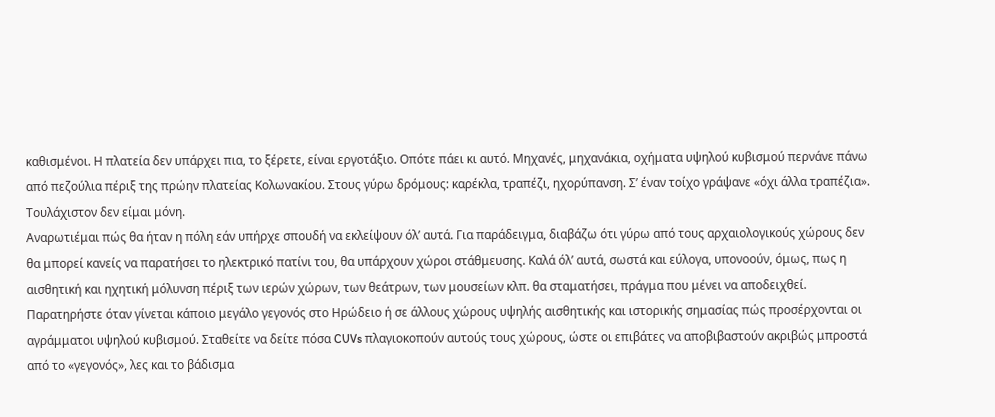καθισμένοι. Η πλατεία δεν υπάρχει πια, το ξέρετε, είναι εργοτάξιο. Οπότε πάει κι αυτό. Μηχανές, μηχανάκια, οχήματα υψηλού κυβισμού περνάνε πάνω από πεζούλια πέριξ της πρώην πλατείας Κολωνακίου. Στους γύρω δρόμους: καρέκλα, τραπέζι, ηχορύπανση. Σ’ έναν τοίχο γράψανε «όχι άλλα τραπέζια». Τουλάχιστον δεν είμαι μόνη.
Αναρωτιέμαι πώς θα ήταν η πόλη εάν υπήρχε σπουδή να εκλείψουν όλ’ αυτά. Για παράδειγμα, διαβάζω ότι γύρω από τους αρχαιολογικούς χώρους δεν θα μπορεί κανείς να παρατήσει το ηλεκτρικό πατίνι του, θα υπάρχουν χώροι στάθμευσης. Καλά όλ’ αυτά, σωστά και εύλογα, υπονοούν, όμως, πως η αισθητική και ηχητική μόλυνση πέριξ των ιερών χώρων, των θεάτρων, των μουσείων κλπ. θα σταματήσει, πράγμα που μένει να αποδειχθεί. Παρατηρήστε όταν γίνεται κάποιο μεγάλο γεγονός στο Ηρώδειο ή σε άλλους χώρους υψηλής αισθητικής και ιστορικής σημασίας πώς προσέρχονται οι αγράμματοι υψηλού κυβισμού. Σταθείτε να δείτε πόσα CUVs πλαγιοκοπούν αυτούς τους χώρους, ώστε οι επιβάτες να αποβιβαστούν ακριβώς μπροστά από το «γεγονός», λες και το βάδισμα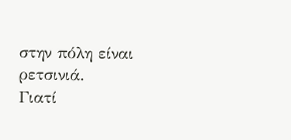στην πόλη είναι ρετσινιά.
Γιατί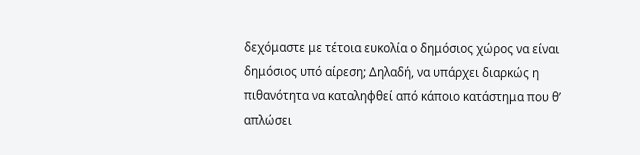δεχόμαστε με τέτοια ευκολία ο δημόσιος χώρος να είναι δημόσιος υπό αίρεση; Δηλαδή, να υπάρχει διαρκώς η πιθανότητα να καταληφθεί από κάποιο κατάστημα που θ’ απλώσει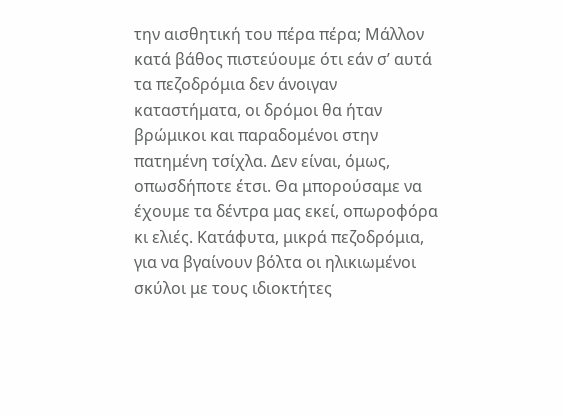την αισθητική του πέρα πέρα; Μάλλον κατά βάθος πιστεύουμε ότι εάν σ’ αυτά τα πεζοδρόμια δεν άνοιγαν καταστήματα, οι δρόμοι θα ήταν βρώμικοι και παραδομένοι στην πατημένη τσίχλα. Δεν είναι, όμως, οπωσδήποτε έτσι. Θα μπορούσαμε να έχουμε τα δέντρα μας εκεί, οπωροφόρα κι ελιές. Κατάφυτα, μικρά πεζοδρόμια, για να βγαίνουν βόλτα οι ηλικιωμένοι σκύλοι με τους ιδιοκτήτες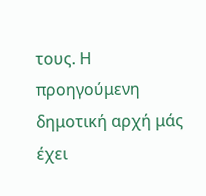τους. Η προηγούμενη δημοτική αρχή μάς έχει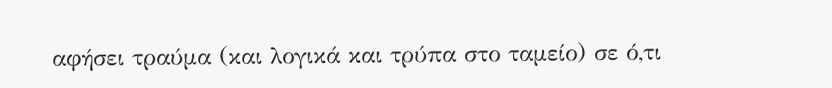αφήσει τραύμα (και λογικά και τρύπα στο ταμείο) σε ό,τι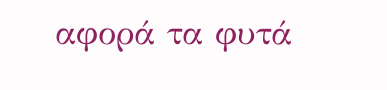αφορά τα φυτά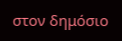στον δημόσιο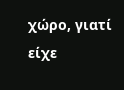χώρο, γιατί είχε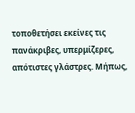τοποθετήσει εκείνες τις πανάκριβες, υπερμίζερες, απότιστες γλάστρες. Μήπως,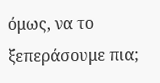όμως, να το ξεπεράσουμε πια;